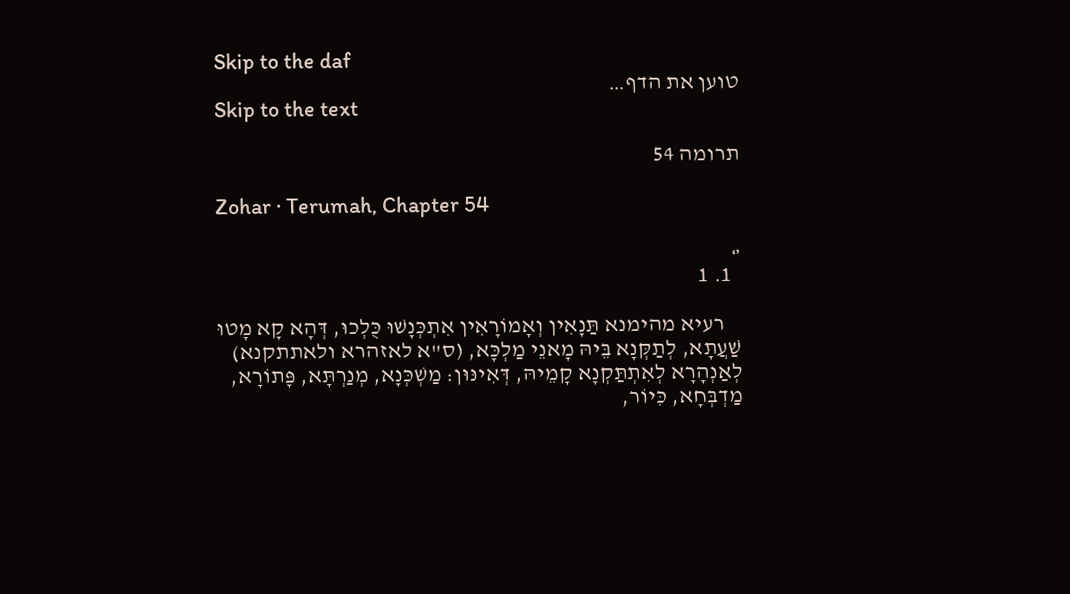Skip to the daf
טוען את הדף…
Skip to the text

תרומה 54

Zohar · Terumah, Chapter 54

‹›
  1. 1

    רעיא מהימנא תַּנָאִין וְאָמוֹרָאִין אִתְכְּנָשׁוּ כֻּלְכוּ, דְּהָא קָא מָטוּ שַׁעֲתָא, לְתַקְּנָא בֵּיהּ מָאנֵי מַלְכָּא, (ס"א לאזהרא ולאתתקנא) לְאַנְהָרָא לְאִתְתַּקְנָא קָמֵיהּ, דְּאִינּוּן: מַשְׁכְּנָא, מְנַרְתָּא, פָּתוֹרָא, מַדְבְּחָא, כִּיוֹר,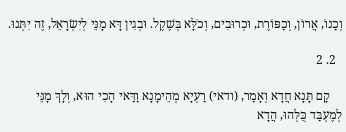וְכַנוֹ, אֲרוֹן, וְכַפּוֹרֶת, וּכְרוּבִים, וְכֹלָּא בְּשֶׁקֶל. וּבְגִין דָּא מָנֵּי לְיִשְׂרָאֵל, זֶה יִתְּנוּ.

  2. 2

    קָם תָּנָא חֲדָא וְאָמַר, (ודאי) רַעְיָא מְהֵימָנָא וַדַּאי הָכִי הוּא, וְלָךְ מָנֵּי לְמֶעְבַּד כֻּלְּהוּ, הֲדָא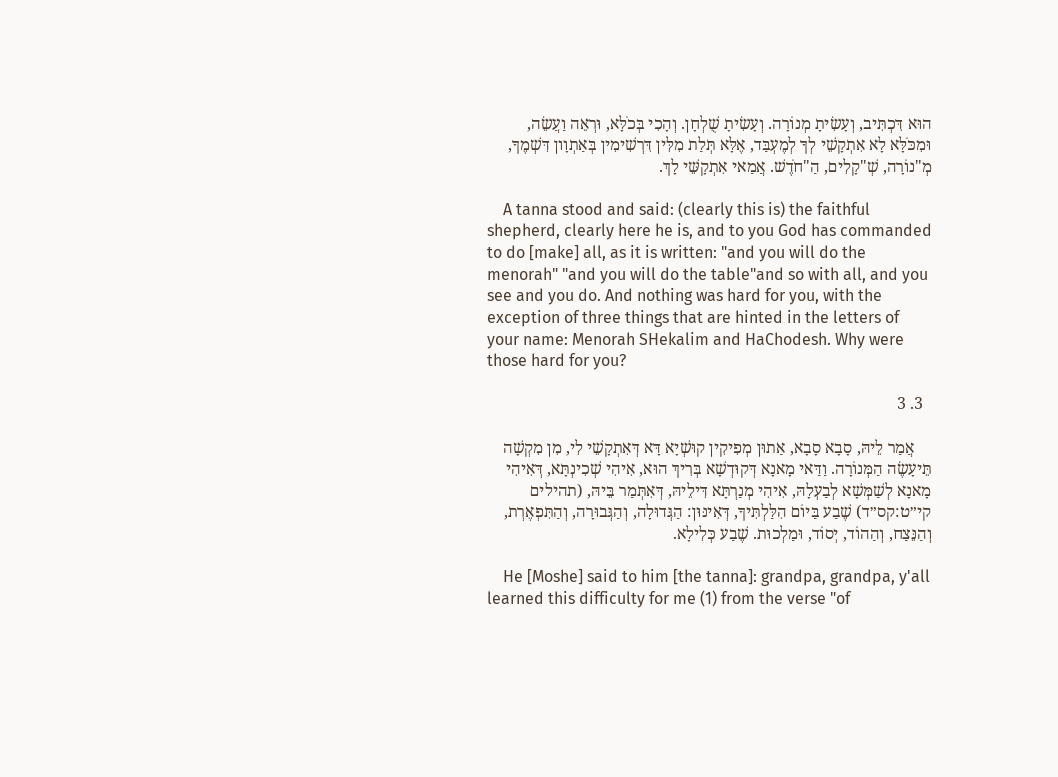הוּא דִּכְתִּיב, וְעָשִׂיתָ מְנוֹרָה. וְעָשִׂיתָ שֻׁלְחָן. וְהָכִי בְּכֹלָּא, וּרְאֵה וַעֲשֵׂה, וּמִכֹּלָּא לָא אִתְקָשֵׁי לְךָ לְמֶעְבַּד, אֶלָּא תְּלַת מִלִּין דִּרְשִׁימִין בְּאַתְוָון דִּשְׁמֶךָ, מְ"נוֹרָה, שְׁ"קָלִים, הַ"חֹדֶשׁ. אֲמַאי אִתְקָשֵּׁי לָךְ.

    A tanna stood and said: (clearly this is) the faithful shepherd, clearly here he is, and to you God has commanded to do [make] all, as it is written: "and you will do the menorah" "and you will do the table"and so with all, and you see and you do. And nothing was hard for you, with the exception of three things that are hinted in the letters of your name: Menorah SHekalim and HaChodesh. Why were those hard for you?

  3. 3

    אֲמַר לֵיהּ, סָבָא סָבָא, אַתוּן מְפִיקִין קוּשְׁיָא דָּא דְּאִתְקָשֵׁי לִי, מִן מִקְשָׁה תֵּיעָשֶׂה הַמְּנוֹרָה. וַדַּאי מָאנָא דְּקוּדְשָׁא בְּרִיךְ הוּא, אִיהִי שְׁכִינְתָּא, דְּאִיהִי מָאנָא לְשַׁמְּשָׁא לְבַעְלָהּ, אִיהִי מְנַרְתָּא דִּילֵיהּ, דְּאִתְּמַר בֵּיהּ, (תהילים קי״ט:קס״ד) שֶׁבַע בַּיוֹם הִלַּלְתִּיךָ, דְּאִינּוּן: הַגְּדוּלָה, וְהַגְּבוּרָה, וְהַתִּפְאֶרְת, וְהַנֵּצַח, וְהַהוֹד, יְסוֹד, וּמַלְכוּת. שֶׁבַע כְּלִילָא.

    He [Moshe] said to him [the tanna]: grandpa, grandpa, y'all learned this difficulty for me (1) from the verse "of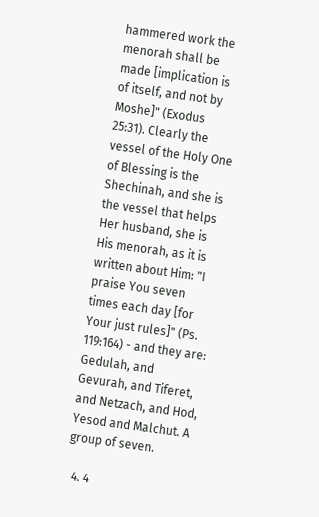hammered work the menorah shall be made [implication is of itself, and not by Moshe]" (Exodus 25:31). Clearly the vessel of the Holy One of Blessing is the Shechinah, and she is the vessel that helps Her husband, she is His menorah, as it is written about Him: "I praise You seven times each day [for Your just rules]" (Ps. 119:164) - and they are: Gedulah, and Gevurah, and Tiferet, and Netzach, and Hod, Yesod and Malchut. A group of seven.

  4. 4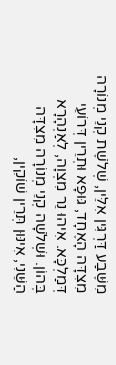מִשֶּׁבַע דַּרְגִּין אִלֵּין, שְׁלֹשֶׁת קְנֵי מְנוֹרָה מִצִדָּה הָאֶחָד, גּוּפָא וּתְרֵין דְּרוֹעֵי דְּמַלְכָּא. אִיהוּ נֵר מִצְוָה, לְאַנְהָרָא בְּהוֹן. וּשְׁלֹשָׁה קְנֵי מְנוֹרָה מִצִדָּה הַשֵּׁנִי, אִינּוּן תְּרֵין שׁוֹקִין,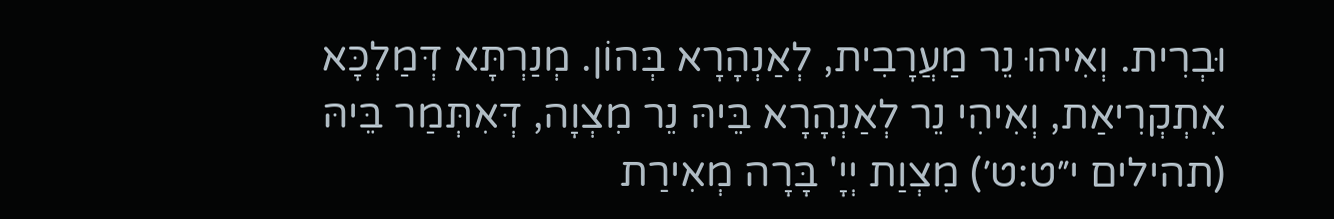וּבְרִית. וְאִיהוּ נֵר מַעֲרָבִית, לְאַנְהָרָא בְּהוֹן. מְנַרְתָּא דְּמַלְכָּא אִתְקְרִיאַת, וְאִיהִי נֵר לְאַנְהָרָא בֵּיהּ נֵר מִצְוָה, דְּאִתְּמַר בֵּיהּ (תהילים י״ט:ט׳) מִצְוַת יְיָ' בָּרָה מְאִירַת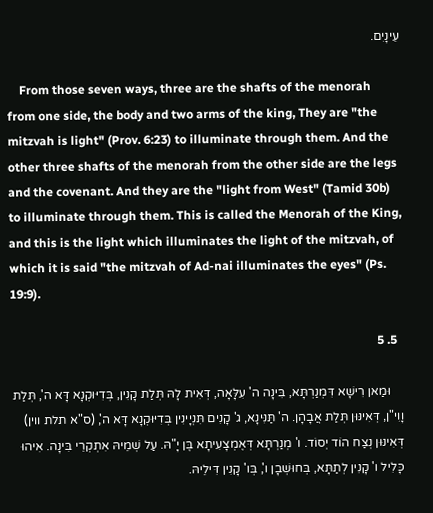עֵינָיִם.

    From those seven ways, three are the shafts of the menorah from one side, the body and two arms of the king, They are "the mitzvah is light" (Prov. 6:23) to illuminate through them. And the other three shafts of the menorah from the other side are the legs and the covenant. And they are the "light from West" (Tamid 30b) to illuminate through them. This is called the Menorah of the King, and this is the light which illuminates the light of the mitzvah, of which it is said "the mitzvah of Ad-nai illuminates the eyes" (Ps. 19:9).

  5. 5

    וּמַאן רִישָׁא דִּמְנַרְתָּא, בִּינָה ה' עִלָּאָה, דְּאִית לָהּ תְּלַת קָנִין, בְּדִיּוּקְנָא דָּא ה', תְּלַת וָוִי"ן, דְּאִינּוּן תְּלַת אֲבָהָן. ה' תַּנִּינָא, ג' קָנִים תִּנְיָינִין בְּדִיּוּקְנָא דָּא ה', (ס"א תלת ווין) דְּאִינּוּן נְצַח הוֹד יְסוֹד. ו' מְנַרְתָּא דְּאֶמְצָעִיתָא בֶּן יָ"הּ. עַל שְׁמֵיהּ אִתְקְרֵי בִּינָה. אִיהוּ כָּלִיל ו' קָנִין לְתַתָּא, בְּחוּשְׁבָן ו', בְּו' קָנִין דִּילֵיהּ.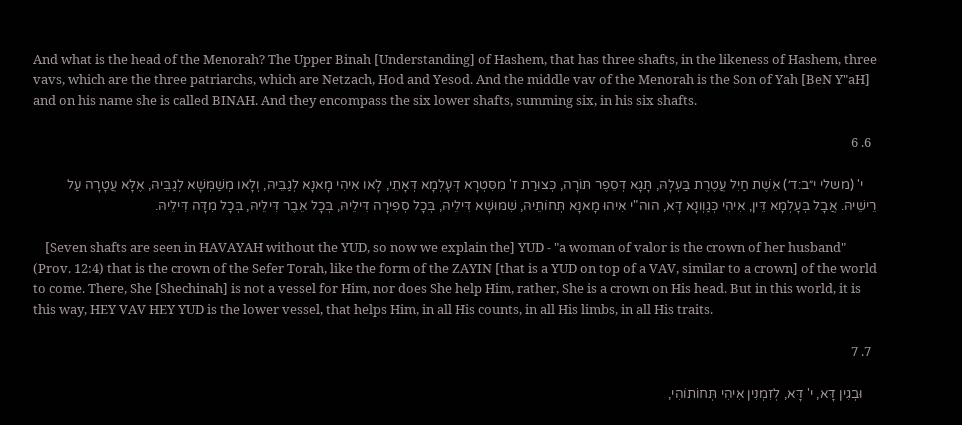And what is the head of the Menorah? The Upper Binah [Understanding] of Hashem, that has three shafts, in the likeness of Hashem, three vavs, which are the three patriarchs, which are Netzach, Hod and Yesod. And the middle vav of the Menorah is the Son of Yah [BeN Y"aH] and on his name she is called BINAH. And they encompass the six lower shafts, summing six, in his six shafts.

  6. 6

    י' (משלי י״ב:ד׳) אֵשֶׁת חַיִל עֲטֶרֶת בַּעְלָהּ, תָּגָא דְּסֵפֶר תּוֹרָה, כְּצוּרַת ז' מִסִּטְרָא דְּעָלְמָא דְּאָתֵי, לָאו אִיהִי מָאנָא לְגַבֵּיהּ, וְלָאו מְשַׁמְּשָׁא לְגַבֵּיהּ, אֶלָּא עֲטָרָה עַל רֵישֵׁיהּ. אֲבָל בְּעָלְמָא דֵּין, אִיהִי כְּגַוְונָא דָּא, הוה"י אִיהוּ מָאנָא תְּחוֹתֵיהּ, שִׁמּוּשָׁא דִּילֵיהּ, בְּכָל סְפִירָה דִּילֵיהּ, בְּכָל אֵבֶר דִּילֵיהּ, בְּכָל מִדָּה דִּילֵיהּ.

    [Seven shafts are seen in HAVAYAH without the YUD, so now we explain the] YUD - "a woman of valor is the crown of her husband" (Prov. 12:4) that is the crown of the Sefer Torah, like the form of the ZAYIN [that is a YUD on top of a VAV, similar to a crown] of the world to come. There, She [Shechinah] is not a vessel for Him, nor does She help Him, rather, She is a crown on His head. But in this world, it is this way, HEY VAV HEY YUD is the lower vessel, that helps Him, in all His counts, in all His limbs, in all His traits.

  7. 7

    וּבְגִין דָּא, י' דָּא, לְזִמְנִין אִיהִי תְּחוֹתוֹהִי,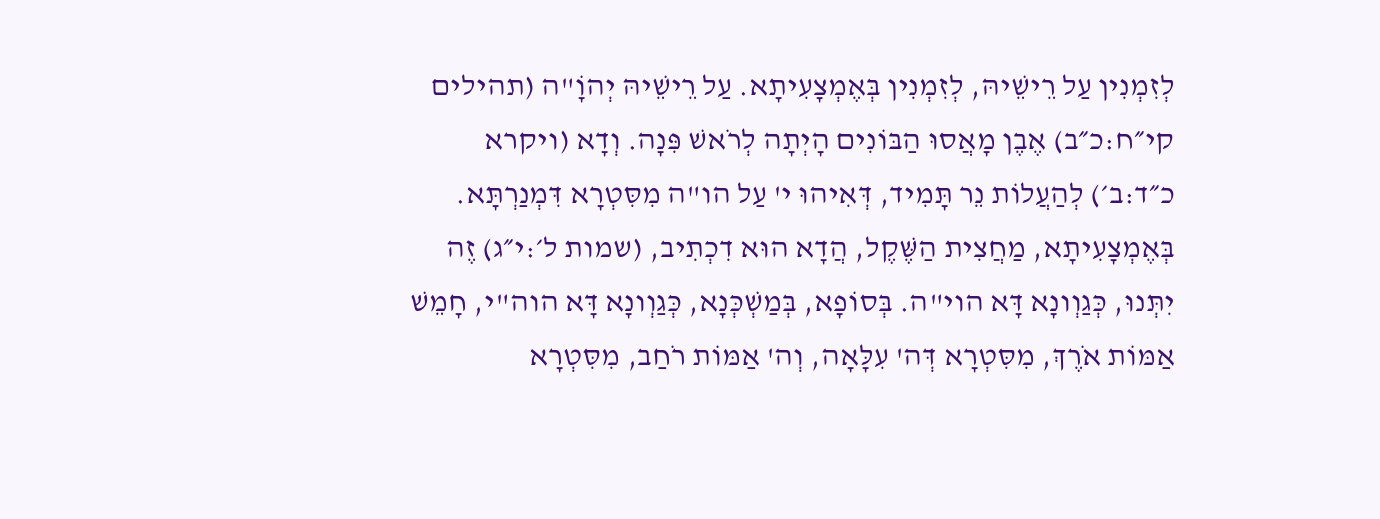לְזִמְנִין עַל רֵישֵׁיהּ, לְזִמְנִין בְּאֶמְצָעִיתָא. עַל רֵישֵׁיהּ יְהוָֹ"ה (תהילים קי״ח:כ״ב) אֶבֶן מָאֲסוּ הַבּוֹנִים הָיְתָה לְרֹאשׁ פִּנָה. וְדָא (ויקרא כ״ד:ב׳) לְהַעֲלוֹת נֵר תָּמִיד, דְּאִיהוּ י' עַל הו"ה מִסִּטְרָא דִּמְנַרְתָּא. בְּאֶמְצָעִיתָא, מַחֲצִית הַשֶּׁקֶל, הֲדָא הוּא דִכְתִיב, (שמות ל׳:י״ג) זֶה יִתְּנוּ, כְּגַוְונָא דָּא הוי"ה. בְּסוֹפָא, בְּמַשְׁכְּנָא, כְּגַוְונָא דָּא הוה"י, חָמֵשׁ אַמּוֹת אֹרֶךְ, מִסִּטְרָא דְּה' עִלָּאָה, וְה' אַמּוֹת רֹחַב, מִסִּטְרָא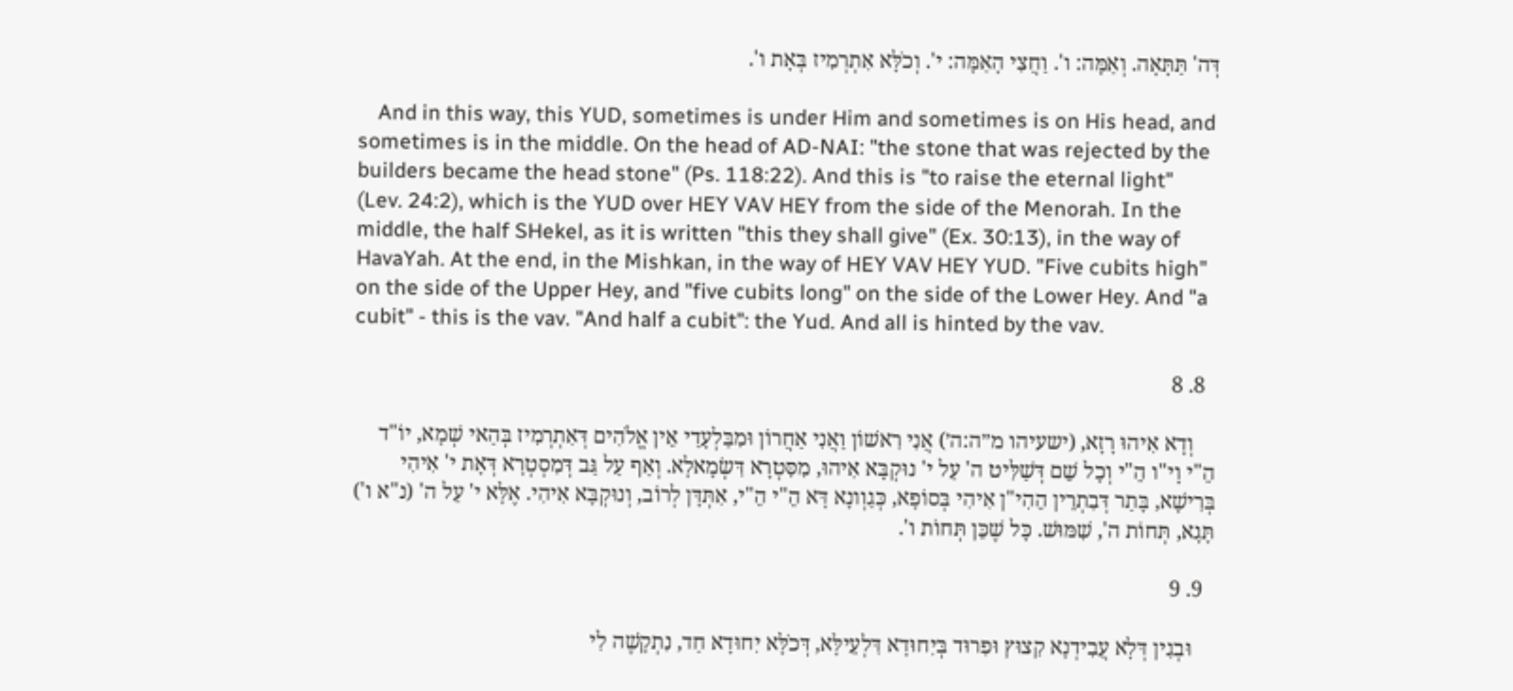דְּה' תַּתָּאָה. וְאַמָּה: ו'. וַחֲצִי הָאַמָּה: י'. וְכֹלָּא אִתְרְמִיז בְּאָת ו'.

    And in this way, this YUD, sometimes is under Him and sometimes is on His head, and sometimes is in the middle. On the head of AD-NAI: "the stone that was rejected by the builders became the head stone" (Ps. 118:22). And this is "to raise the eternal light" (Lev. 24:2), which is the YUD over HEY VAV HEY from the side of the Menorah. In the middle, the half SHekel, as it is written "this they shall give" (Ex. 30:13), in the way of HavaYah. At the end, in the Mishkan, in the way of HEY VAV HEY YUD. "Five cubits high" on the side of the Upper Hey, and "five cubits long" on the side of the Lower Hey. And "a cubit" - this is the vav. "And half a cubit": the Yud. And all is hinted by the vav.

  8. 8

    וְדָא אִיהוּ רָזָא, (ישעיהו מ״ה:ה׳) אֲנִי רִאשׁוֹן וַאֲנִי אַחֲרוֹן וּמִבַּלְעָדַי אֵין אֱלֹהִים דְּאִתְרְמִיז בְּהַאי שְׁמָא, יוֹ"ד הֵ"י וָי"ו הֵ"י וְכָל שֵׁם דְּשַׁלִּיט ה' עַל י' נוּקְבָּא אִיהוּ, מִסִּטְרָא דִּשְׂמָאלָא. וְאַף עַל גַּב דְּמִסְטְרָא דְּאָת י' אִיהִי בְּרִישָׁא, בָּתַר דְּבִתְרֵין הֵהִי"ן אִיהִי בְּסוֹפָא, כְּגַוְונָא דָּא הֵ"י הֵ"י, אִתְּדָּן לְרוֹב, וְנוּקְבָּא אִיהִי. אֶלָּא י' עַל ה' (נ"א ו') תָּגָא, תְּחוֹת ה', שִׁמּוּשׁ. כָּל שֶׁכֵּן תְּחוֹת ו'.

  9. 9

    וּבְגִין דְּלָא עֲבִידְנָא קִצוּץ וּפִרוּד בְּיִחוּדָא דִּלְעֵילָּא, דְּכֹלָּא יִחוּדָא חַד, נִתְקָשֶׁה לִי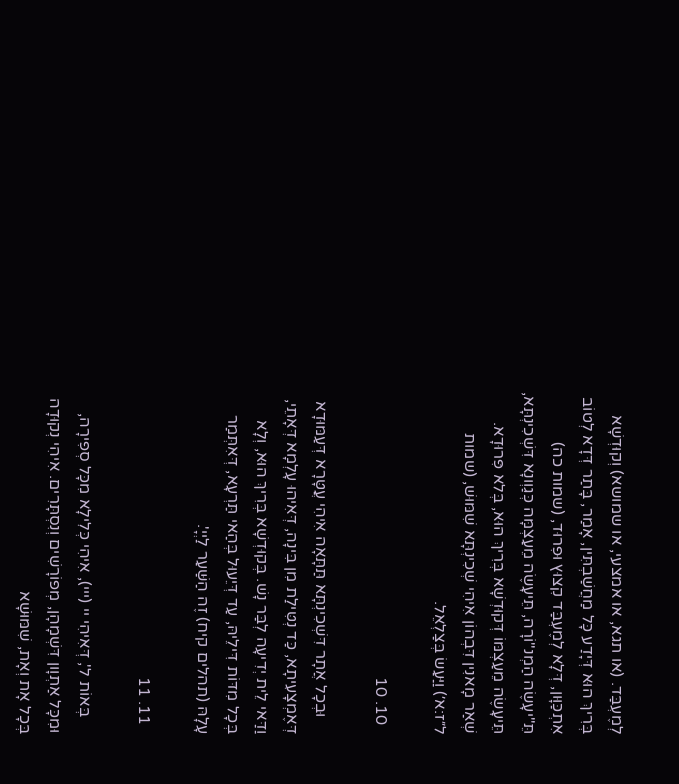לְמֶעְבַּד. (או תגא, או אמצעי, או שמושא) וְקוּדְשָׁא בְּרִיךְ הוּא דְּיָדַע כָּל מַחֲשַׁבְתִּין, אָמַר, בָּתַר דְּדָא לְטוֹב אִתְכַּוָּון, דְּלָא לְמֶעְבַּד קִצוּץ וּפִרוּד, (שמות כה) תֵּ"יעָשֶׂה הַמְנ"וֹרָה, תֵּיעָשֶׂה מֵעַצְמָּה כְּגַוְונָא דִּשְׁכִינְתָּא, תֵּיעָשֶׂה מֵעַצְמּוֹ דְּקוּדְשָׁא בְּרִיךְ הוּא, בְּלא פִּרוּדָא. שְׁאַר מָאנִין דִּבְהוֹן אִיהִי שְׁכִינְתָּא שִׁמּוּשׁ, (שמות ל״ז:א׳) וַיַּעַשׂ בְּצַלְאֵל.

  10. 10

    וּבְכָל אֲתָר דִּשְׁכִינְתָּא תַּתָּאָה אִיהִי עֲטָּרָא דְּעַמּוּדָא דְּאֶמְצָעִיתָא, כַּד נְטִּילַת מִן בִּינָה, דְּאִיהוּ עָלְמָא דְּאָתֵי, וַדַּאי לֵית יְדִיעָה לְבַּר נָשׁ. בְּקוּדְשָׁא בְּרִיךְ הוּא, וְלָא בְּכָל מִדּוֹת דִּילֵיהּ, עַד דְּיֵעוּל בְּהַאי תַּרְעָא, דְּאִתְּמַר עָלָהּ (תהלים קיח) זֶה הַשַּׁעַר לַיְיָ'.

  11. 11

    בְּאוֹת ל', דְּאִיהִי יי (ייי), אִיהִי כְּלִילָא מִכָּל סְפִירָה, וּמִכָּל אַתְוָון דִּשְׁמָהָן, מְפוֹרָשִׁים וְנִסְתָּרִים. אִיהִי נְקוּדָה בְּכָל אָת וְאָת, שִׁמּוּשָׁא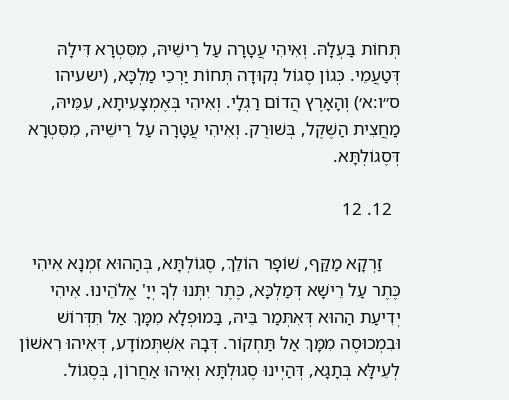תְּחוֹת בַּעְלָהּ. וְאִיהִי עֲטָרָה עַל רֵישֵׁיהּ, מִסִּטְרָא דִּילָהּ דְּטַעֲמֵי. כְּגוֹן סֶגוֹל נְקוּדָה תְּחוֹת יַרְכֵי מַלְכָּא, (ישעיהו ס״ו:א׳) וְהָאָרֶץ הֲדוֹם רַגְלָי. וְאִיהִי בְּאֶמְצָעִיתָא, עִמֵּיהּ, מַחֲצִית הַשֶׁקֶל, בְּשׁוּרֻק. וְאִיהִי עֲטָּרָה עַל רֵישֵׁיהּ, מִסִּטְרָא דְּסֶגוֹלְתָּא.

  12. 12

    זַרְקָא מַקַּף, שׁוֹפָר הוֹלֵךְ, סֶגוֹלְתָּא, בְּהַהוּא זִמְנָא אִיהִי כֶּתֶר עַל רֵישָׁא דְּמַלְכָּא, כֶּתֶר יִתְּנוּ לְךָ יְיָ' אֱלֹהֵינוּ. אִיהִי יְדִיעַת הַהוּא דְּאִתְּמַר בֵּיהּ, בַּמוּפְלָא מִמָּךְ אַל תִּדְּרוֹשׁ וּבִמְכוּסֶה מִמָּךְ אַל תַּחְקוֹר. דְּבָהּ אִשְׁתְּמוֹדָע, דְּאִיהוּ רִאשׁוֹן לְעֵילָּא בְּתָגָא, דְּהַיְינוּ סֶגוּלְתָּא וְאִיהוּ אַחֲרוֹן, בְּסֶגוֹל.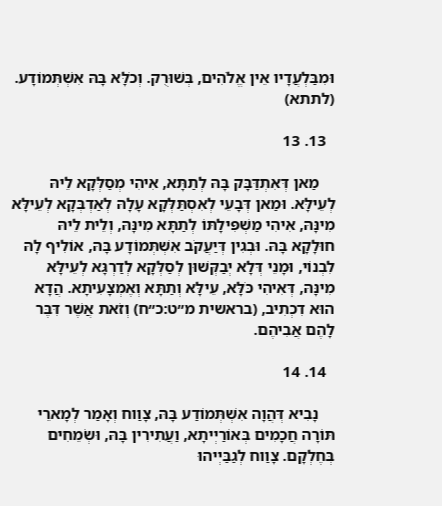וּמִבַּלְעֲדָיו אֵין אֱלֹהִים, בְּשׁוּרֻק. וְכֹלָּא בָּהּ אִשְׁתְּמוֹדָע. (לתתא)

  13. 13

    מַאן דְּאִתְדַּבָּק בָּהּ לְתַתָּא, אִיהִי מְסַלְּקָא לֵיהּ לְעֵילָּא. וּמַאן דְּבָעֵי לְאִסְתַּלְּקָא עָלָהּ לְאַדְבְּקָא לְעֵילָּא מִינָּהּ, אִיהִי מַשְׁפִּילָתּוֹ לְתַתָּא מִינָּהּ, וְלֵית לֵיהּ חוּלָקָא בָּהּ. וּבְגִין דְּיַעֲקֹב אִשְׁתְּמוֹדָע בָּהּ, אוֹלִיף לָהּ לִבְנוֹי, וּמָנֵי דְּלָא יְבַקְּשׁוּן לְסַלְּקָא לְדַרְגָּא לְעֵילָּא מִינָּהּ, דְּאִיהִי כֹּלָּא, עֵילָּא וְתַתָּא וְאֶמְצָעִיתָא. הֲדָא הוּא דִכְתִיב, (בראשית מ״ט:כ״ח) וְזֹאת אֲשֶׁר דִּבֶּר לָהֶם אֲבִיהֶם.

  14. 14

    נָבִיא דְּהֲוָה אִשְׁתְּמוֹדַע בָּהּ, צָוַוח וְאָמַר לְמָארֵי תּוֹרָה חֲכָמִים בְּאוֹרַיְיתָא, וַעֲתִירִין בָּהּ, וּשְׂמֵחִים בְּחֶלְקָם. צָוַוח לְגַבַּיְיהוּ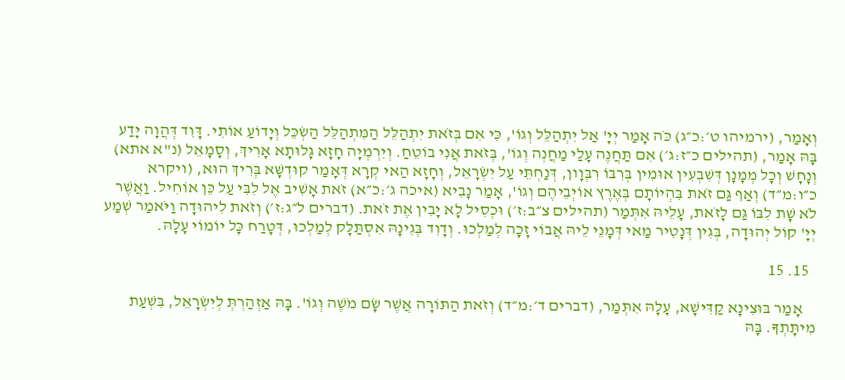וְאָמַר, (ירמיהו ט׳:כ״ג) כֹּה אָמַר יְיָ' אַל יִתְהַלֵּל וְגוֹ', כִּי אִם בְּזֹאת יִתְהַלֵּל הַמִּתְהַלֵּל הַשְׂכֵּל וְיָדוֹעַ אוֹתִי. דָּוִד דְּהֲוָה יָדַע בָּהּ אָמַר, (תהילים כ״ז:ג׳) אִם תַּחֲנֶה עָלַי מַחֲנְה וְגוֹ', בְּזֹאת אֲנִי בוֹטֵחַ. וְיִרְמְיָה חָזָא גָּלוּתָא אָרִיךְ, וְסָמָאֵל (נ"א אתא) וְנָחָשׁ וְכָל מְמָנָן דְּשִׁבְעִין אוּמִין בְּרִבּוֹ רִבְּוָון, דְּנַחְתֵּי עַל יִשְׂרָאֵל, וְחָזָא הַאי קְרָא דְּאָמַר קוּדְשָׁא בְּרִיךְ הוּא, (ויקרא כ״ו:מ״ד) וְאַף גַּם זֹאת בִּהְיוֹתָם בְּאֶרֶץ אוֹיְבֵיהֶם וְגוֹ', אָמַר נָבִיא (איכה ג׳:כ״א) זֹאת אָשִׁיב אֶל לִבִּי עַל כֵּן אוֹחִיל. וַאֲשֶׁר לֹא שָׁת לִבּוֹ גַּם לָזֹאת, עָלֵיהּ אִתְּמַר (תהילים צ״ב:ז׳) וּכְסִיל לָא יָבִין אֶת זֹאת. (דברים ל״ג:ז׳) וְזֹאת לִיהוּדָה וַיֹּאמַר שְׁמַע יְיָ' קוֹל יְהוּדָה, בְּגִין דְּנָטִיר מַאי דְּמָנֵי לֵיהּ אֲבוֹי זָכָה לְמַלְכוּ. וְדָוִד בְּגִינָהּ אִסְתַּלָּק לְמַלְכוּ, דְּטָרַח כָּל יוֹמוֹי עָלָהּ.

  15. 15

    אָמַר בּוּצִינָא קַדִּישָׁא, עָלָהּ אִתְּמַר, (דברים ד׳:מ״ד) וְזֹאת הַתּוֹרָה אֲשֶׁר שָׂם מֹשֶׁה וְגוֹ'. בָּהּ אַזְהַרְתְּ לְיִשְׂרָאֵל, בִּשְׁעַת מִיתָּתְךָ. בָּהּ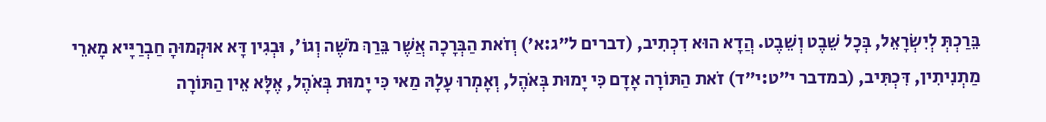בֵּרַכְתְּ לְיִשְׂרָאֵל, בְּכָל שֵׁבֶט וְשֵׁבֶט. הֲדָא הוּא דִכְתִיב, (דברים ל״ג:א׳) וְזֹאת הַבְּרָכָה אֲשֶׁר בֵּרַךְ מֹשֶׁה וְגוֹ', וּבְגִין דָּא אוּקְמוּהָ חַבְרַיָּיא מָארֵי מַתְנִיתִין, דִּכְתִּיב, (במדבר י״ט:י״ד) זֹאת הַתּוֹרָה אָדָם כִּי יָמוּת בְּאֹהֶל, וְאָמְרוּ עָלָהּ מַאי כִּי יָמוּת בְּאֹהֶל, אֶלָּא אֵין הַתּוֹרָה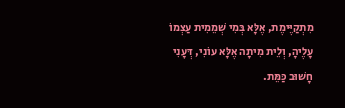מִתְקַיֶּימֶת, אֶלָּא בְּמִי שְׁמֵמִית עַצְמוֹ עָלֶיהָ, וְלֵית מִיתָה אֶלָּא עוֹנִי, דְּעָנִי חָשׁוּב כַּמֵּת.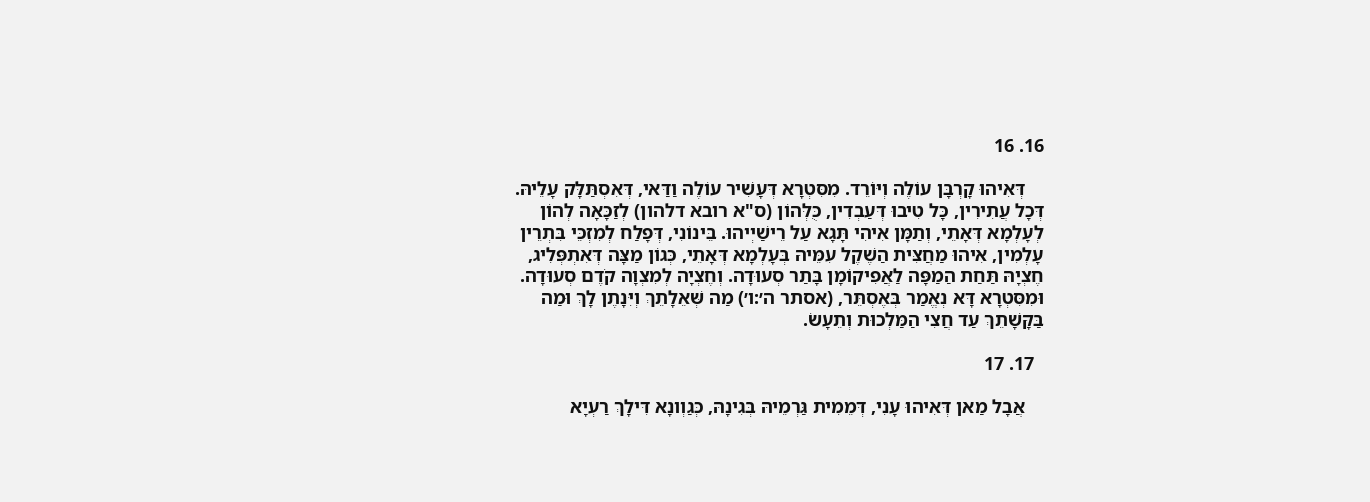16. 16

    דְּאִיהוּ קָרְבָּן עוֹלֶה וְיּוֹרֵד. מִסִּטְרָא דְּעָשִׁיר עוֹלֶה וַדַּאי, דְּאִסְתַּלָּק עָלֵיהּ. דְּכָל עֲתִירִין, כָּל טִיבוּ דְּעַבְדִין, כֻּלְּהוֹן (ס"א רובא דלהון) לְזַכָּאָה לְהוֹן לְעָלְמָא דְּאָתֵי, וְתַמָּן אִיהִי תָּגָא עַל רֵישַׁיְיהוּ. בֵּינוֹנִי, דְּפָלַח לְמִזְכֵּי בִּתְרֵין עָלְמִין, אִיהוּ מַחֲצִּית הַשֶׁקֶל עִמֵּיהּ בְּעָלְמָא דְּאָתֵי, כְּגוֹן מַצָּה דְּאִתְפְּלִיג, חֶצְיָהּ תַּחַת הַמַפָּה לַאֲפִיקוֹמָן בָּתַר סְעוּדָה. וְחֶצְיָה לְמִצְוָה קֹדֶם סְעוּדָה. וּמִסִּטְרָא דָּא נְאֱמַר בְּאֶסְתֵּר, (אסתר ה׳:ו׳) מַה שְּׁאֵלָתֵךְ וְיִּנָתֶן לָךְ וּמַה בַּקָּשָׁתֵךְ עַד חֲצִי הַמַּלְכוּת וְתֵעָשׂ.

  17. 17

    אֲבָל מַאן דְּאִיהוּ עָנִי, דְּמֵמִית גַּרְמֵיהּ בְּגִינָהּ, כְּגַוְונָא דִּילָךְ רַעְיָא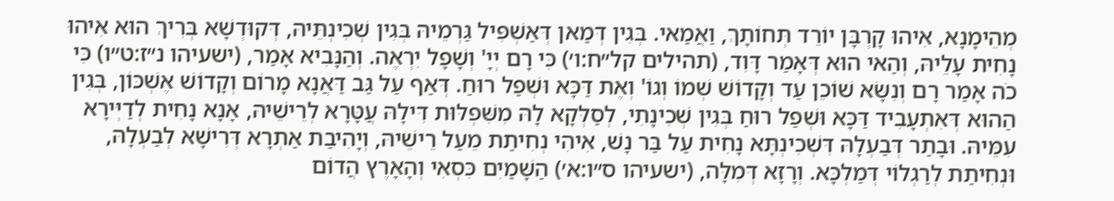מְהֵימָנָא, אִיהוּ קָרְבָּן יוֹרֵד תְּחוֹתָךְ, וַאֲמַאי. בְּגִין דְּמַאן דְּאַשְׁפִּיל גַּרְמֵיהּ בְּגִין שְׁכִינְתֵּיהּ, דְּקוּדְשָׁא בְּרִיךְ הוּא אִיהוּ נָחִית עָלֵיהּ, וְהַאי הוּא דְּאָמַר דָּוִד, (תהילים קל״ח:ו׳) כִּי רָם יְיָ' וְשָׁפָל יִרְאֶה. וְהַנָּבִיא אָמַר, (ישעיהו נ״ז:ט״ו) כִּי כֹה אָמַר רָם וְנִשָּׂא שׁוֹכֵן עַד וְקָדוֹשׁ שְׁמוֹ וְגוֹ' וְאֶת דַּכָּא וּשְׁפַל רוּחַ. דְּאַף עַל גַּב דַּאֲנָא מָרוֹם וְקָדוֹשׁ אֶשְׁכּוֹן, בְּגִין הַהוּא דְּאִתְעָבִיד דַּכָּא וּשְׁפַל רוּחַ בְּגִין שְׁכִינָתִי, לְסַלְּקָא לָהּ מִשִּׁפְלּוּת דִּילָהּ עֲטָּרָא לְרֵישֵׁיהּ, אָנָא נָחִית לְדַיְּירָא עִמֵּיהּ. וּבָתַר דְּבַעְלָהּ דִּשְׁכִינְתָּא נָחִית עַל בַּר נָשׁ, אִיהִי נְחִיתַת מֵעַל רֵישֵׁיהּ, וְיָהִיבַת אַתְרָא דְּרִישָׁא לְבַעְלָהּ, וּנְחִיתַת לְרַגְלוֹי דְּמַלְכָּא. וְרָזָא דְּמִלָּה, (ישעיהו ס״ו:א׳) הַשָּׁמַיִם כִּסְאִי וְהָאָרֶץ הֲדוֹם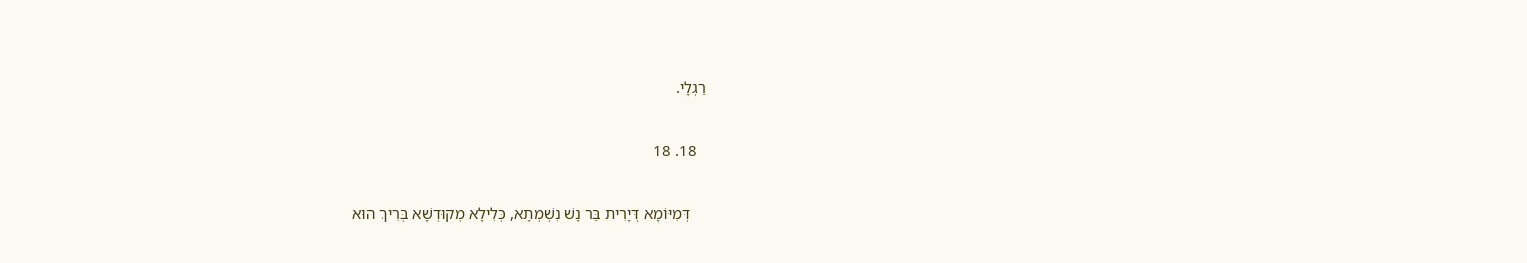רַגְלָי.

  18. 18

    דְּמִיּוֹמָא דְּיָרִית בַּר נָשׁ נִשְׁמְתָא, כְּלִילָא מְקוּדְשָׁא בְּרִיךְ הוּא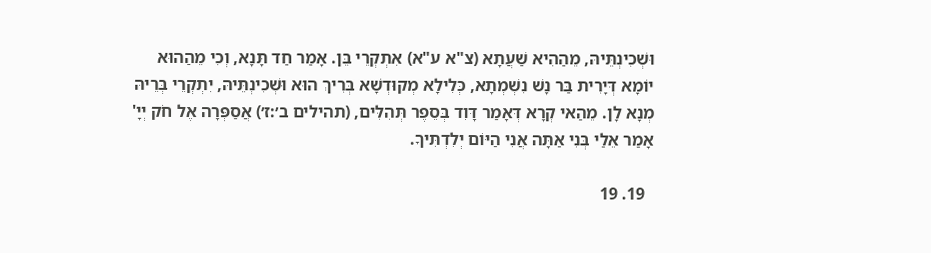וּשְׁכִינְתֵּיהּ, מֵהַהִיא שַׁעֲתָא (צ"א ע"א) אִתְקְרֵי בֵּן. אָמַר חַד תָּנָא, וְכִי מֵהַהוּא יוֹמָא דְּיָרִית בַּר נָשׁ נִשְׁמְתָא, כְּלִילָא מְקוּדְשָׁא בְּרִיךְ הוּא וּשְׁכִינְתֵּיהּ, יִתְקְרֵי בְּרֵיהּ מְנָא לָן. מֵהַאי קְרָא דְּאָמַר דָּוִד בְּסֵפֶר תְּהִלִּים, (תהילים ב׳:ז׳) אֲסַפְּרָה אֶל חֹק יְיָ' אָמַר אֵלַי בְּנִי אַתָּה אֲנִי הַיּוֹם יְלִדְתִּיךָ.

  19. 19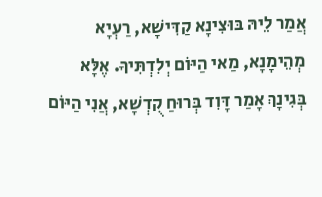אֲמַר לֵיהּ בּוּצִינָא קַדִּישָׁא, רַעְיָא מְהֵימָנָא, מַאי הַיּוֹם יְלִדְתִּיךָ. אֶלָּא בְּגִינָךְ אָמַר דָּוִד בְּרוּחַ קֻדְשָׁא, אֲנִי הַיּוֹם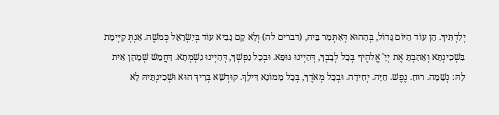יְלִדְתִּיךָ. הֵן עוֹד הַיּוֹם גָּדוֹל, בְּהַהוּא דְּאִתְּמַר בֵּיהּ, (דברים לה) וְלָא קָם נָבִיא עוֹד בְּיִשְׂרָאֵל כְּמֹשֶׁה. אַנְתְּ קַיְּימָת בִּשְׁכִינְתָּא וְאָהַבְתָּ אֶת יְיָ' אֱלהֶיךָ בְּכָל לְבָבְךָ, דְּהַיְינוּ גּוּפָא. וּבְכָל נַפְשְׁךָ, דְּהַיְינוּ נִשְׁמְתָא. דַּחֲמֵשׁ שְׁמָהָן אִית לָהּ: נְשָׁמָה. רוּחַ. נֶפֶשׁ. חַיָּה. יְחִידָה. וּבְכָל מְאֹדֶךָ, בְּכָל מָמוֹנָא דִּילָךְ. קוּדְשָׁא בְּרִיךְ הוּא וּשְׁכִינְתֵּיהּ לָא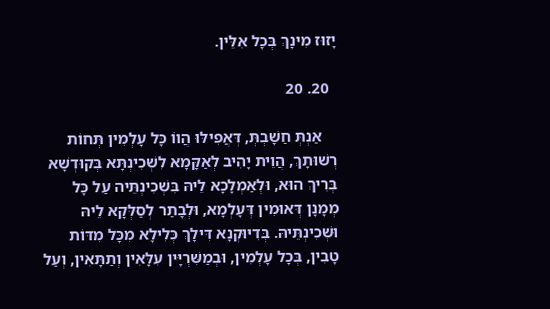יָזוּז מִינָךְ בְּכָל אִלֵּין.

  20. 20

    אַנְתְּ חַשָׁבְתְּ, דְּאֲפִילּוּ הֲווֹ כָּל עָלְמִין תְּחוֹת רְשׁוּתָךְ, הֲוֵית יָהִיב לְאַקָּמָא לִשְׁכִינְתָּא בְּקוּדְשָׁא בְּרִיךְ הוּא, וּלְאַמְלָכָא לֵיהּ בִּשְׁכִינְתֵּיה עַל כָּל מְמָנָן דְּאוּמִין דְּעָלְמָא, וּלְבָתַר לְסַלְּקָא לֵיהּ וּשְׁכִינְתֵּיהּ. בְּדִיּוּקְנָא דִּילָךְ כְּלִילָא מִכָּל מִדּוֹת טָבִין, בְּכָל עָלְמִין, וּבְמַשִּׁרְיָּין עִלָּאִין וְתַתָּאִין, וְעַל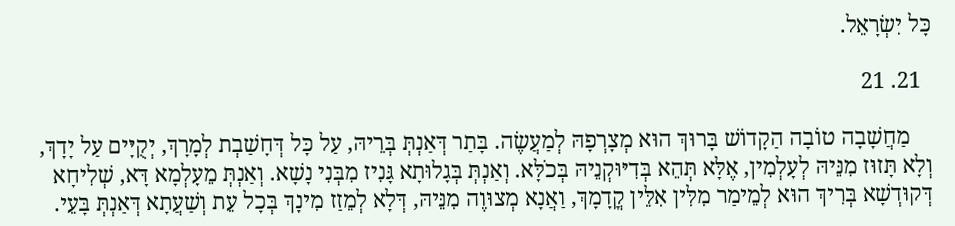כָּל יִשְׂרָאֵל.

  21. 21

    מַחֲשָׁבָה טוֹבָה הַקָדוֹשׁ בָּרוּךְ הוּא מְצָרְפָהּ לְמַעֲשֶׂה. בָּתַר דְּאַנְתְּ בְּרֵיהּ, עַל כָּל דְּחָשַׁבְת לְמָרָךְ, יְקֻיָּים עַל יָדָךְ, וְלָא תָּזוּז מִנֵּיהּ לְעָלְמִין, אֶלָּא תְּהֵא בְּדִיּוּקְנֵיהּ בְּכֹלָּא. וְאַנְתְּ בְּגָלוּתָא גָּנִיז מִבְּנִי נָשָׁא. וְאַנְתְּ מֵעָלְמָא דָּא, שְׁלִיחָא דְּקוּדְשָׁא בְּרִיךְ הוּא לְמֵימַר מִלִּין אִלֵּין קֳדָמָךְ, וַאֲנָא מְצוּוֶה מִנֵּיהּ, דְּלָא לְמֵזַז מִינָךְ בְּכָל עֵת וְשַׁעֲתָא דְּאַנְתְּ בָּעֵי.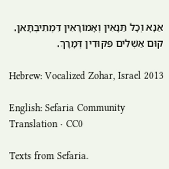אַנָא וְכָל תַּנָאִין וְאָמוֹרָאִין דִּמְתִיבְתָּאן. קוּם אַשְׁלִים פִּקּוּדִין דְּמָרָךְ.

Hebrew: Vocalized Zohar, Israel 2013

English: Sefaria Community Translation · CC0

Texts from Sefaria.